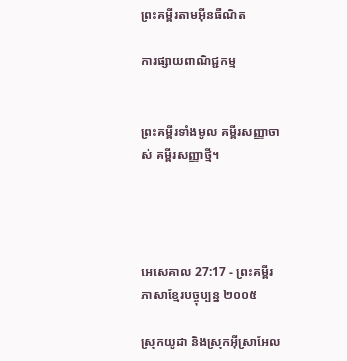ព្រះគម្ពីរតាមអ៊ីនធឺណិត

ការផ្សាយពាណិជ្ជកម្ម


ព្រះគម្ពីរទាំងមូល គម្ពីរសញ្ញាចាស់ គម្ពីរសញ្ញាថ្មី។




អេ‌សេ‌គាល 27:17 - ព្រះគម្ពីរភាសាខ្មែរបច្ចុប្បន្ន ២០០៥

ស្រុកយូដា និងស្រុកអ៊ីស្រា‌អែល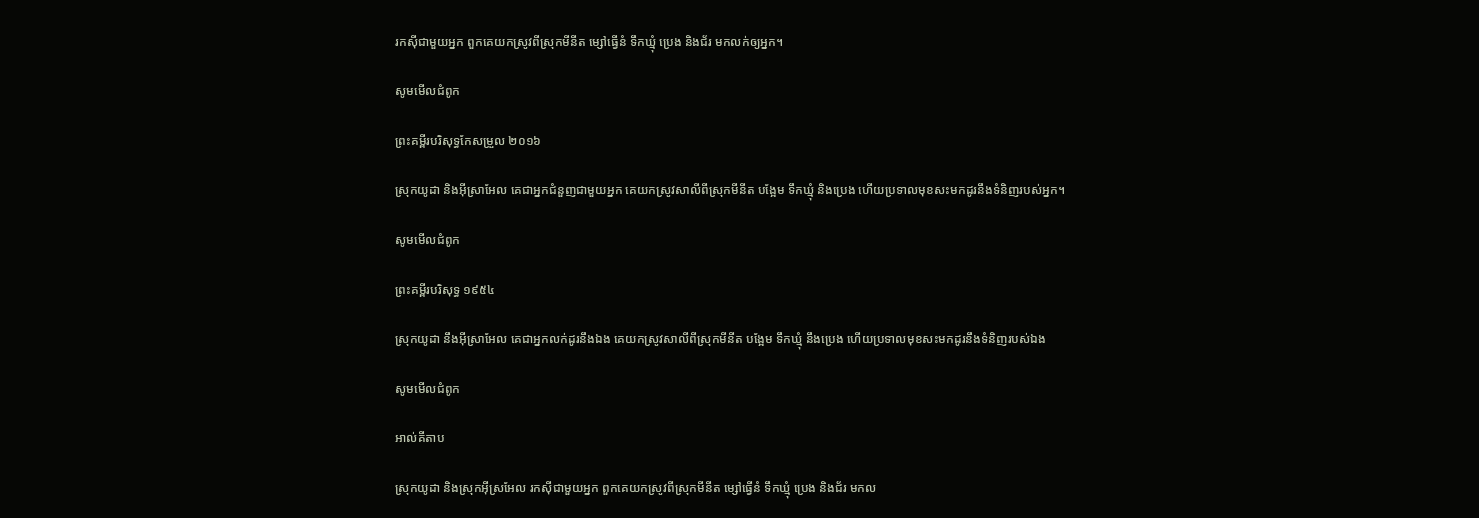រកស៊ីជាមួយអ្នក ពួកគេយកស្រូវពីស្រុកមីនីត ម្សៅធ្វើនំ ទឹកឃ្មុំ ប្រេង និងជ័រ មកលក់ឲ្យអ្នក។

សូមមើលជំពូក

ព្រះគម្ពីរបរិសុទ្ធកែសម្រួល ២០១៦

ស្រុកយូដា និងអ៊ីស្រា‌អែល គេជាអ្នកជំនួញជាមួយអ្នក គេយកស្រូវសាលីពីស្រុកមីនីត បង្អែម ទឹកឃ្មុំ និងប្រេង ហើយប្រទាលមុខសះមកដូរនឹងទំនិញរបស់អ្នក។

សូមមើលជំពូក

ព្រះគម្ពីរបរិសុទ្ធ ១៩៥៤

ស្រុកយូដា នឹងអ៊ីស្រាអែល គេជាអ្នកលក់ដូរនឹងឯង គេយកស្រូវ‌សាលីពីស្រុកមីនីត បង្អែម ទឹកឃ្មុំ នឹងប្រេង ហើយប្រទាលមុខ‌សះមកដូរនឹងទំនិញរបស់ឯង

សូមមើលជំពូក

អាល់គីតាប

ស្រុកយូដា និងស្រុកអ៊ីស្រ‌អែល រកស៊ីជាមួយអ្នក ពួកគេយកស្រូវពីស្រុកមីនីត ម្សៅធ្វើនំ ទឹកឃ្មុំ ប្រេង និងជ័រ មកល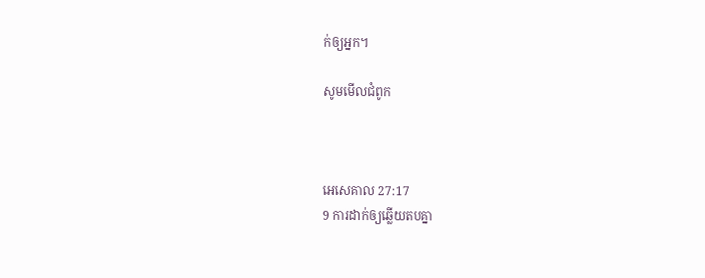ក់ឲ្យអ្នក។

សូមមើលជំពូក



អេ‌សេ‌គាល 27:17
9 ការដាក់ឲ្យឆ្លើយតបគ្នា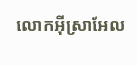លោកអ៊ីស្រា‌អែល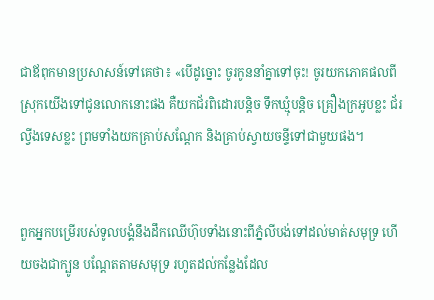ជាឪពុកមានប្រសាសន៍ទៅគេថា៖ «បើដូច្នោះ ចូរកូននាំគ្នាទៅចុះ! ចូរយកភោគ‌ផលពីស្រុកយើងទៅជូនលោកនោះផង គឺយកជ័រពិដោរបន្តិច ទឹកឃ្មុំបន្តិច គ្រឿងក្រអូបខ្លះ ជ័រល្វីង‌ទេសខ្លះ ព្រមទាំងយកគ្រាប់សណ្ដែក និងគ្រាប់ស្វាយ‌ចន្ទីទៅជាមួយផង។


ពួកអ្នកបម្រើរបស់ទូលបង្គំនឹងដឹកឈើហ៊ុបទាំងនោះពីភ្នំលីបង់ទៅដល់មាត់សមុទ្រ ហើយចងជាក្បូន បណ្តែតតាមសមុទ្រ រហូតដល់កន្លែងដែល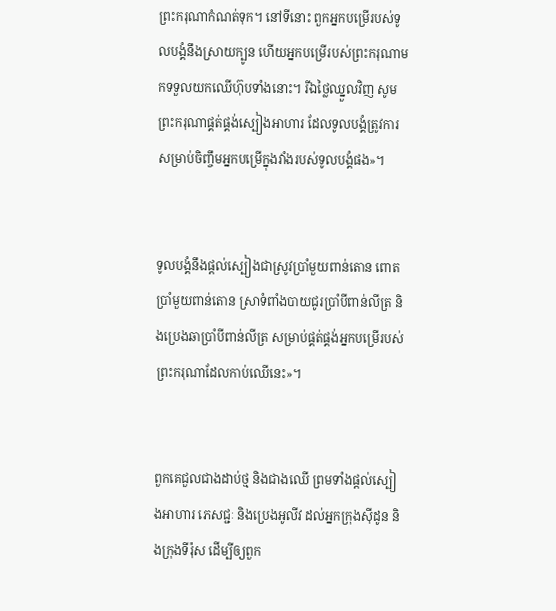ព្រះ‌ករុណាកំណត់ទុក។ នៅទីនោះ ពួកអ្នកបម្រើរបស់ទូលបង្គំនឹងស្រាយក្បូន ហើយអ្នកបម្រើរបស់ព្រះ‌ករុណាមកទទួលយកឈើហ៊ុបទាំងនោះ។ រីឯថ្លៃឈ្នួលវិញ សូមព្រះ‌ករុណាផ្គត់‌ផ្គង់ស្បៀងអាហារ ដែលទូលបង្គំត្រូវការសម្រាប់ចិញ្ចឹមអ្នកបម្រើក្នុងវាំងរបស់ទូលបង្គំផង»។


ទូលបង្គំនឹងផ្ដល់ស្បៀងជាស្រូវប្រាំមួយពាន់តោន ពោតប្រាំមួយពាន់តោន ស្រាទំពាំង‌បាយជូរប្រាំបីពាន់លីត្រ និងប្រេងឆាប្រាំបីពាន់លីត្រ សម្រាប់ផ្គត់‌ផ្គង់អ្នកបម្រើរបស់ព្រះ‌ករុណាដែលកាប់ឈើនេះ»។


ពួកគេជួលជាងដាប់ថ្ម និងជាងឈើ ព្រមទាំងផ្ដល់ស្បៀងអាហារ ភេសជ្ជៈ និងប្រេងអូលីវ ដល់អ្នកក្រុងស៊ីដូន និងក្រុងទីរ៉ុស ដើម្បីឲ្យពួក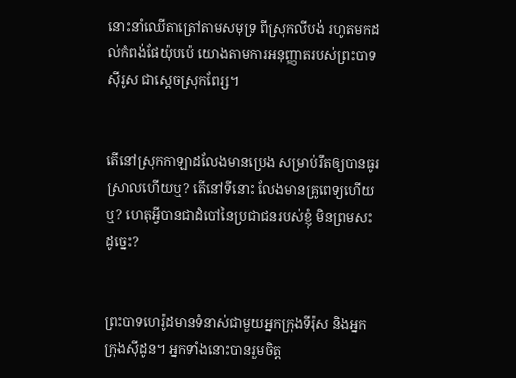នោះនាំឈើតាត្រៅតាមសមុទ្រ ពីស្រុកលីបង់ រហូតមកដល់កំពង់‌ផែយ៉ុប‌ប៉េ យោងតាមការអនុញ្ញាតរបស់ព្រះ‌បាទស៊ីរូស ជាស្ដេចស្រុកពែរ្ស។


តើនៅស្រុកកាឡាដលែងមានប្រេង សម្រាប់រឹតឲ្យបានធូរស្រាលហើយឬ? តើនៅទីនោះ លែងមានគ្រូ‌ពេទ្យហើយឬ? ហេតុអ្វីបានជាដំបៅនៃប្រជា‌ជនរបស់ខ្ញុំ មិនព្រមសះដូច្នេះ?


ព្រះ‌បាទហេរ៉ូដមានទំនាស់ជាមួយអ្នកក្រុងទីរ៉ុស និងអ្នកក្រុងស៊ីដូន។ អ្នកទាំងនោះបានរួមចិត្ត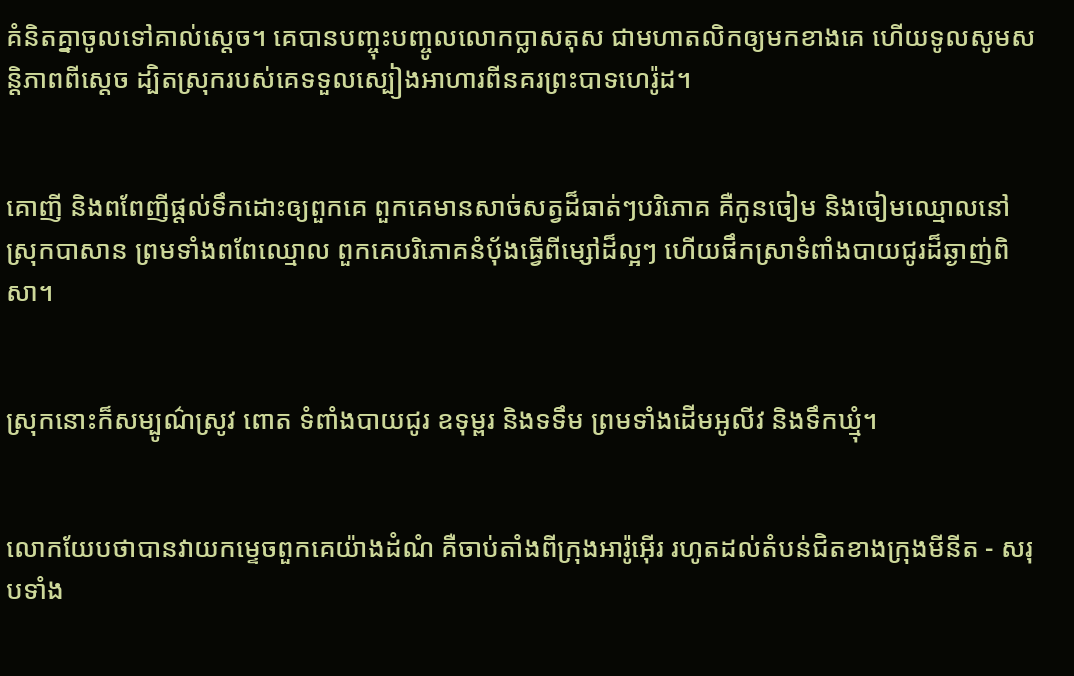គំនិតគ្នាចូលទៅគាល់ស្ដេច។ គេបានបញ្ចុះ‌បញ្ចូលលោកប្លាស‌តុស ជាមហា‌តលិកឲ្យមកខាងគេ ហើយទូលសូមសន្តិ‌ភាពពីស្ដេច ដ្បិតស្រុករបស់គេទទួលស្បៀងអាហារពីនគរព្រះ‌បាទហេរ៉ូដ។


គោញី និងពពែញីផ្ដល់ទឹកដោះឲ្យពួកគេ ពួកគេមានសាច់សត្វដ៏ធាត់ៗបរិភោគ គឺកូនចៀម និងចៀមឈ្មោលនៅស្រុកបាសាន ព្រមទាំងពពែឈ្មោល ពួកគេបរិភោគនំប៉័ងធ្វើពីម្សៅដ៏ល្អៗ ហើយផឹកស្រាទំពាំង‌បាយជូរដ៏ឆ្ងាញ់ពិសា។


ស្រុកនោះក៏សម្បូណ៌ស្រូវ ពោត ទំពាំង‌បាយជូរ ឧទុម្ពរ និងទទឹម ព្រមទាំងដើមអូលីវ និងទឹកឃ្មុំ។


លោកយែបថាបានវាយកម្ទេចពួកគេយ៉ាងដំណំ គឺចាប់តាំងពីក្រុងអារ៉ូ‌អ៊ើរ រហូតដល់តំបន់ជិតខាងក្រុងមីនីត - សរុបទាំង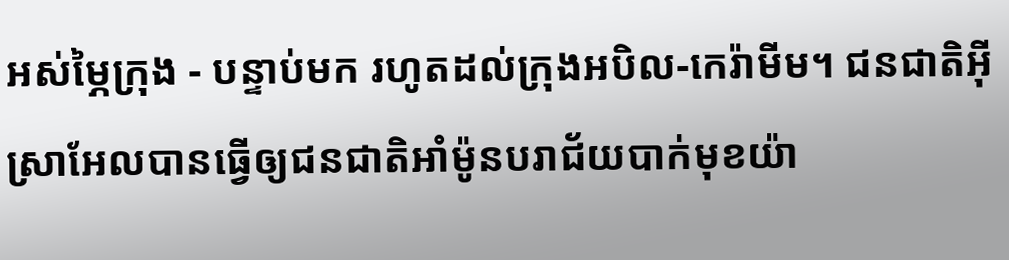អស់ម្ភៃក្រុង - បន្ទាប់មក រហូតដល់ក្រុងអបិល-កេរ៉ា‌មីម។ ជន‌ជាតិអ៊ីស្រា‌អែលបានធ្វើឲ្យជន‌ជាតិអាំម៉ូនបរា‌ជ័យបាក់មុខយ៉ា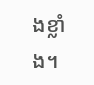ងខ្លាំង។